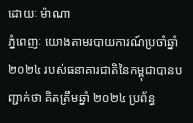ដោយៈ ម៉ាណា
ភ្នំពេញៈ យោងតាមរបាយការណ៍ប្រចាំឆ្នាំ២០២៤ របស់ធនាគារជាតិនៃកម្ពុជាបានបញ្ជាក់ថា គិតត្រឹមឆ្នាំ ២០២៤ ប្រព័ន្ធ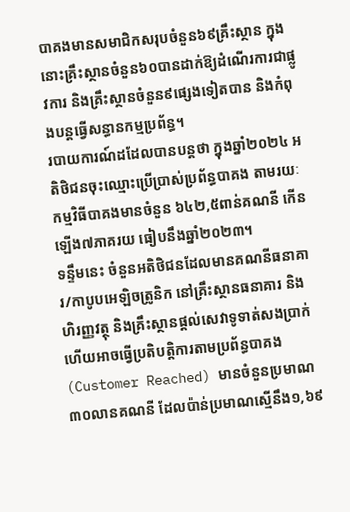បាគងមានសមាជិកសរុបចំនួន៦៩គ្រឹះស្ថាន ក្នុងនោះគ្រឹះស្ថានចំនួន៦០បានដាក់ឱ្យដំណើរការជាផ្លូវការ និងគ្រឹះស្ថានចំនួន៩ផ្សេងទៀតបាន និងកំពុងបន្តធ្វើសន្ធានកម្មប្រព័ន្ធ។
របាយការណ៍ដដែលបានបន្តថា ក្នុងឆ្នាំ២០២៤ អតិថិជនចុះឈ្មោះប្រើប្រាស់ប្រព័ន្ធបាគង តាមរយៈកម្មវិធីបាគងមានចំនួន ៦៤២,៥ពាន់គណនី កើនឡើង៧ភាគរយ ធៀបនឹងឆ្នាំ២០២៣។
ទន្ទឹមនេះ ចំនួនអតិថិជនដែលមានគណនីធនាគារ/កាបូបអេឡិចត្រូនិក នៅគ្រឹះស្ថានធនាគារ និងហិរញ្ញវត្ថុ និងគ្រឹះស្ថានផ្តល់សេវាទូទាត់សងប្រាក់ ហើយអាចធ្វើប្រតិបត្តិការតាមប្រព័ន្ធបាគង (Customer Reached) មានចំនួនប្រមាណ ៣០លានគណនី ដែលប៉ាន់ប្រមាណស្មើនឹង១,៦៩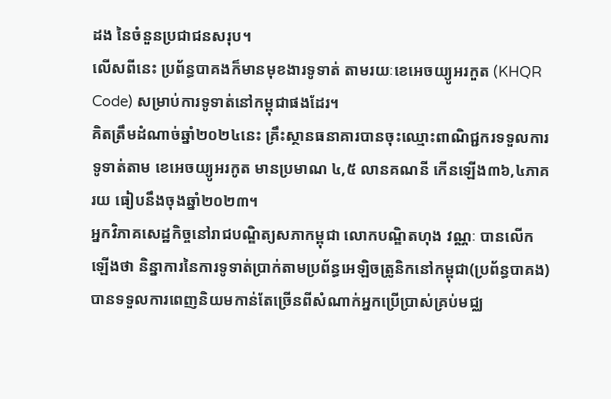ដង នៃចំនួនប្រជាជនសរុប។
លើសពីនេះ ប្រព័ន្ធបាគងក៏មានមុខងារទូទាត់ តាមរយៈខេអេចយ្យូអរកួត (KHQR Code) សម្រាប់ការទូទាត់នៅកម្ពុជាផងដែរ។
គិតត្រឹមដំណាច់ឆ្នាំ២០២៤នេះ គ្រឹះស្ថានធនាគារបានចុះឈ្មោះពាណិជ្ជករទទួលការទូទាត់តាម ខេអេចយ្យូអរកូត មានប្រមាណ ៤,៥ លានគណនី កើនឡើង៣៦,៤ភាគរយ ធៀបនឹងចុងឆ្នាំ២០២៣។
អ្នកវិភាគសេដ្ឋកិច្ចនៅរាជបណ្ឌិត្យសភាកម្ពុជា លោកបណ្ឌិតហុង វណ្ណៈ បានលើកឡើងថា និន្នាការនៃការទូទាត់ប្រាក់តាមប្រព័ន្ធអេឡិចត្រូនិកនៅកម្ពុជា(ប្រព័ន្ធបាគង) បានទទួលការពេញនិយមកាន់តែច្រើនពីសំណាក់អ្នកប្រើប្រាស់គ្រប់មជ្ឈ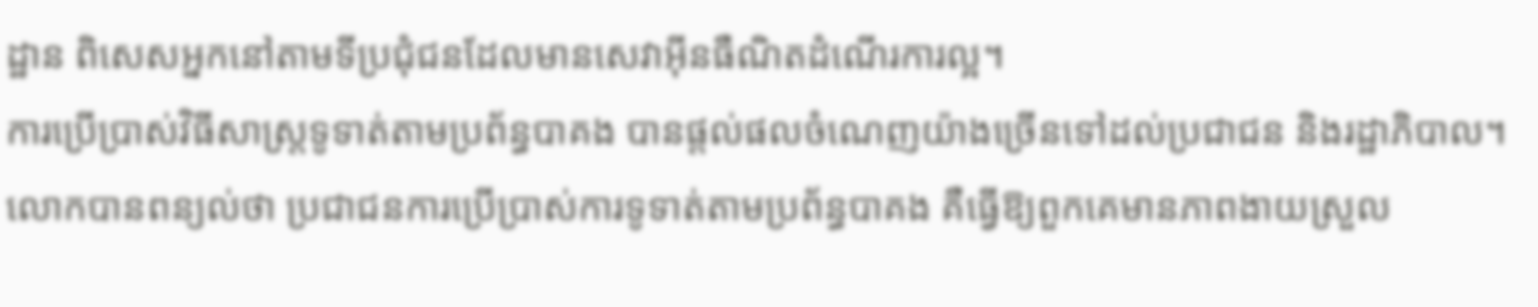ដ្ឋាន ពិសេសអ្នកនៅតាមទីប្រជុំជនដែលមានសេវាអ៊ីនធឺណិតដំណើរការល្អ។
ការប្រើប្រាស់វិធីសាស្រ្តទូទាត់តាមប្រព័ន្ធបាគង បានផ្តល់ផលចំណេញយ៉ាងច្រើនទៅដល់ប្រជាជន និងរដ្ឋាភិបាល។
លោកបានពន្យល់ថា ប្រជាជនការប្រើប្រាស់ការទូទាត់តាមប្រព័ន្ធបាគង គឺធ្វើឱ្យពួកគេមានភាពងាយស្រួល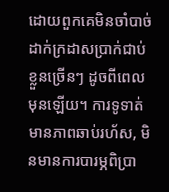ដោយពួកគេមិនចាំបាច់ដាក់ក្រដាសប្រាក់ជាប់ខ្លួនច្រើនៗ ដូចពីពេលមុនឡើយ។ ការទូទាត់មានភាពឆាប់រហ័ស, មិនមានការបារម្ភពិប្រា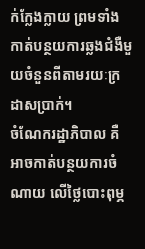ក់ក្លែងក្លាយ ព្រមទាំងកាត់បន្ថយការឆ្លងជំងឺមួយចំនួនពីតាមរយៈក្រដាសប្រាក់។
ចំណែករដ្ឋាភិបាល គឺអាចកាត់បន្ថយការចំណាយ លើថ្លៃបោះពុម្ភ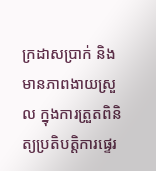ក្រដាសប្រាក់ និងមានភាពងាយស្រួល ក្នុងការត្រួតពិនិត្យប្រតិបត្តិការផ្ទេរ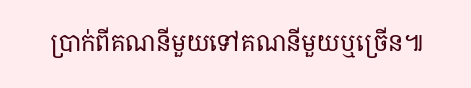ប្រាក់ពីគណនីមួយទៅគណនីមួយឬច្រើន៕